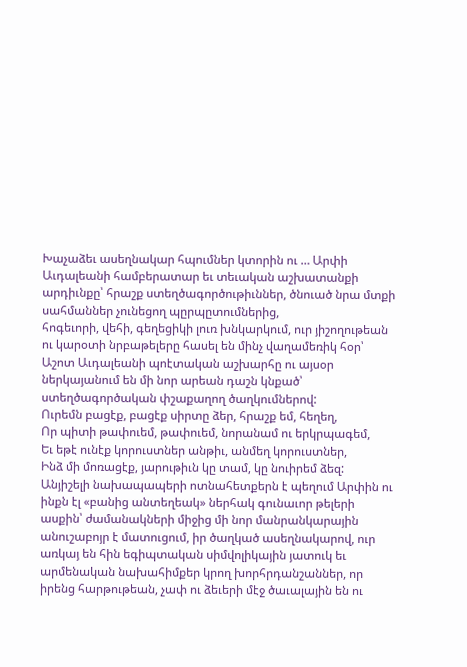Խաչաձեւ ասեղնակար հպումներ կտորին ու … Արփի Աւդալեանի համբերատար եւ տեւական աշխատանքի արդիւնքը՝ հրաշք ստեղծագործութիւններ, ծնուած նրա մտքի սահմաններ չունեցող պըրպըտումներից,
հոգեւորի, վեհի, գեղեցիկի լուռ խնկարկում, ուր յիշողութեան ու կարօտի նրբաթելերը հասել են մինչ վաղամեռիկ հօր՝ Աշոտ Աւդալեանի պոէտական աշխարհը ու այսօր ներկայանում են մի նոր արեան դաշն կնքած՝ ստեղծագործական փշաքաղող ծաղկումներով:
Ուրեմն բացէք, բացէք սիրտը ձեր, հրաշք եմ, հեղեղ,
Որ պիտի թափուեմ, թափուեմ, նորանամ ու երկրպագեմ,
Եւ եթէ ունէք կորուստներ անթիւ, անմեղ կորուստներ,
Ինձ մի մոռացէք, յարութիւն կը տամ, կը նուիրեմ ձեզ:
Անյիշելի նախապապերի ոտնահետքերն է պեղում Արփին ու ինքն էլ «բանից անտեղեակ» ներհակ գունաւոր թելերի ասքին՝ ժամանակների միջից մի նոր մանրանկարային անուշաբոյր է մատուցում, իր ծաղկած ասեղնակարով, ուր առկայ են հին եգիպտական սիմվոլիկային յատուկ եւ արմենական նախահիմքեր կրող խորհրդանշաններ, որ իրենց հարթութեան, չափ ու ձեւերի մէջ ծաւալային են ու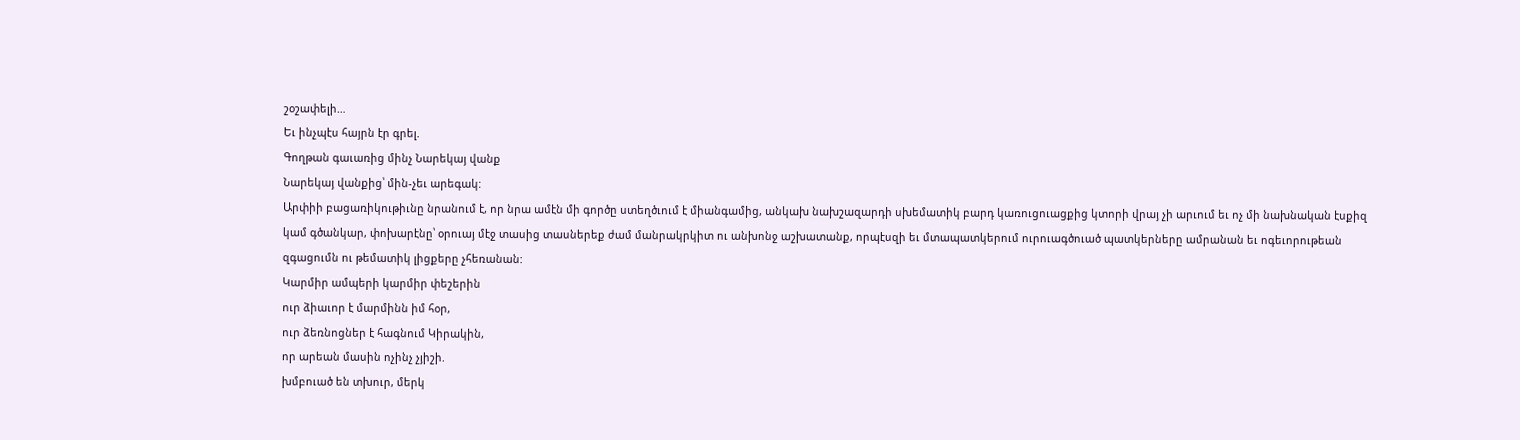շօշափելի…
Եւ ինչպէս հայրն էր գրել.
Գողթան գաւառից մինչ Նարեկայ վանք
Նարեկայ վանքից՝ մին-չեւ արեգակ:
Արփիի բացառիկութիւնը նրանում է, որ նրա ամէն մի գործը ստեղծւում է միանգամից, անկախ նախշազարդի սխեմատիկ բարդ կառուցուացքից կտորի վրայ չի արւում եւ ոչ մի նախնական էսքիզ կամ գծանկար, փոխարէնը՝ օրուայ մէջ տասից տասներեք ժամ մանրակրկիտ ու անխոնջ աշխատանք, որպէսզի եւ մտապատկերում ուրուագծուած պատկերները ամրանան եւ ոգեւորութեան զգացումն ու թեմատիկ լիցքերը չհեռանան:
Կարմիր ամպերի կարմիր փեշերին
ուր ձիաւոր է մարմինն իմ հօր,
ուր ձեռնոցներ է հագնում Կիրակին,
որ արեան մասին ոչինչ չյիշի.
խմբուած են տխուր, մերկ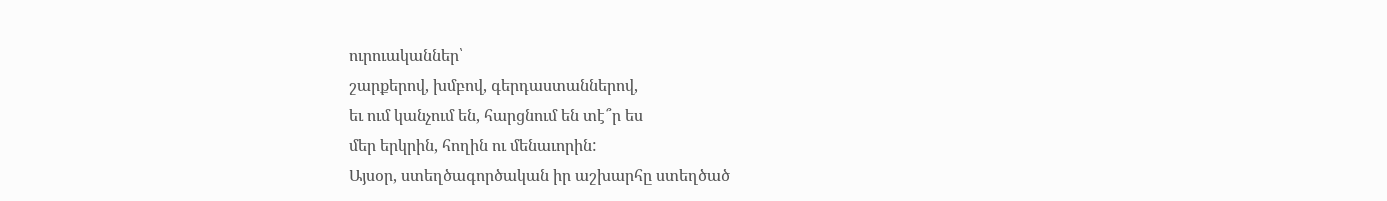ուրուականներ՝
շարքերով, խմբով, գերդաստաններով,
եւ ում կանչում են, հարցնում են տէ՞ր ես
մեր երկրին, հողին ու մենաւորին:
Այսօր, ստեղծագործական իր աշխարհը ստեղծած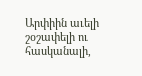Արփիին աւելի շօշափելի ու հասկանալի,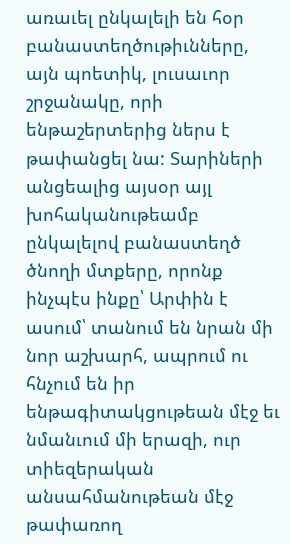առաւել ընկալելի են հօր բանաստեղծութիւնները, այն պոետիկ, լուսաւոր շրջանակը, որի ենթաշերտերից ներս է թափանցել նա: Տարիների անցեալից այսօր այլ խոհականութեամբ ընկալելով բանաստեղծ ծնողի մտքերը, որոնք ինչպէս ինքը՝ Արփին է ասում՝ տանում են նրան մի նոր աշխարհ, ապրում ու հնչում են իր ենթագիտակցութեան մէջ եւ նմանւում մի երազի, ուր տիեզերական անսահմանութեան մէջ թափառող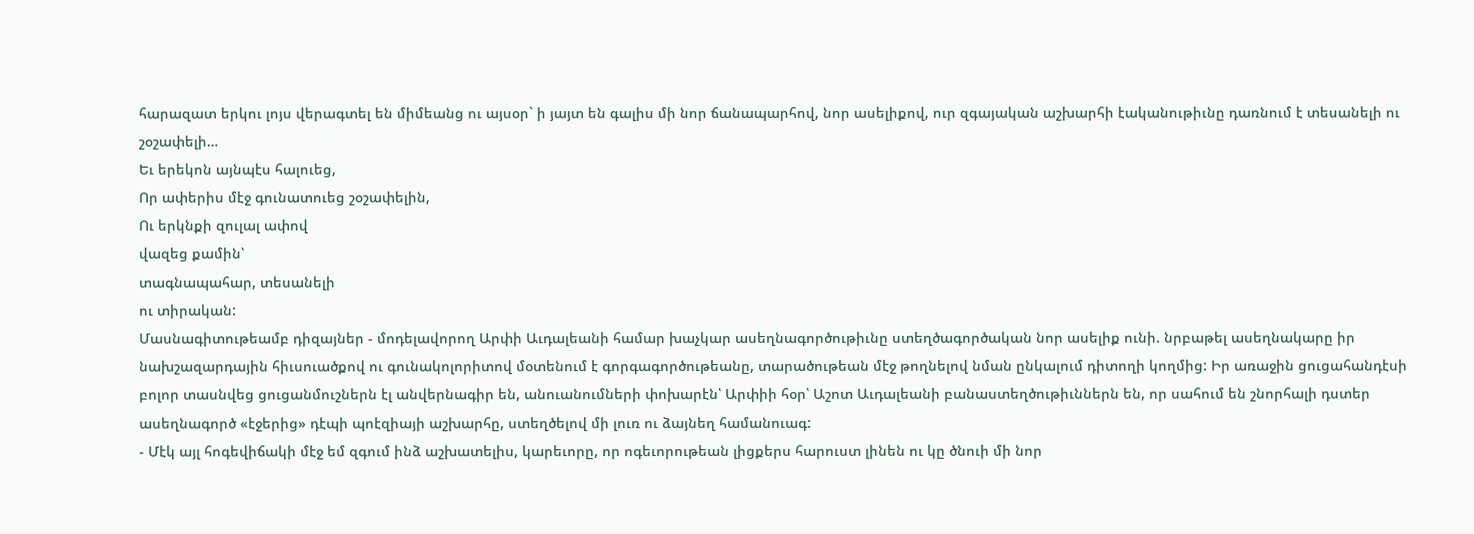հարազատ երկու լոյս վերագտել են միմեանց ու այսօր` ի յայտ են գալիս մի նոր ճանապարհով, նոր ասելիքով, ուր զգայական աշխարհի էականութիւնը դառնում է տեսանելի ու շօշափելի…
Եւ երեկոն այնպէս հալուեց,
Որ ափերիս մէջ գունատուեց շօշափելին,
Ու երկնքի զուլալ ափով
վազեց քամին՝
տագնապահար, տեսանելի
ու տիրական:
Մասնագիտութեամբ դիզայներ - մոդելավորող Արփի Աւդալեանի համար խաչկար ասեղնագործութիւնը ստեղծագործական նոր ասելիք ունի. նրբաթել ասեղնակարը իր նախշազարդային հիւսուածքով ու գունակոլորիտով մօտենում է գորգագործութեանը, տարածութեան մէջ թողնելով նման ընկալում դիտողի կողմից: Իր առաջին ցուցահանդէսի բոլոր տասնվեց ցուցանմուշներն էլ անվերնագիր են, անուանումների փոխարէն՝ Արփիի հօր՝ Աշոտ Աւդալեանի բանաստեղծութիւններն են, որ սահում են շնորհալի դստեր ասեղնագործ «էջերից» դէպի պոէզիայի աշխարհը, ստեղծելով մի լուռ ու ձայնեղ համանուագ:
- Մէկ այլ հոգեվիճակի մէջ եմ զգում ինձ աշխատելիս, կարեւորը, որ ոգեւորութեան լիցքերս հարուստ լինեն ու կը ծնուի մի նոր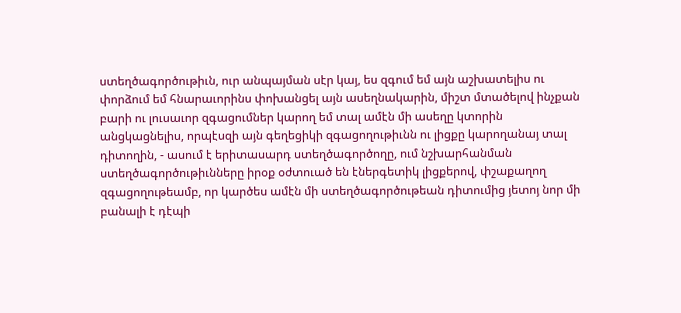ստեղծագործութիւն, ուր անպայման սէր կայ, ես զգում եմ այն աշխատելիս ու փորձում եմ հնարաւորինս փոխանցել այն ասեղնակարին, միշտ մտածելով ինչքան բարի ու լուսաւոր զգացումներ կարող եմ տալ ամէն մի ասեղը կտորին անցկացնելիս, որպէսզի այն գեղեցիկի զգացողութիւնն ու լիցքը կարողանայ տալ դիտողին, - ասում է երիտասարդ ստեղծագործողը, ում նշխարհանման ստեղծագործութիւնները իրօք օժտուած են էներգետիկ լիցքերով, փշաքաղող զգացողութեամբ, որ կարծես ամէն մի ստեղծագործութեան դիտումից յետոյ նոր մի բանալի է դէպի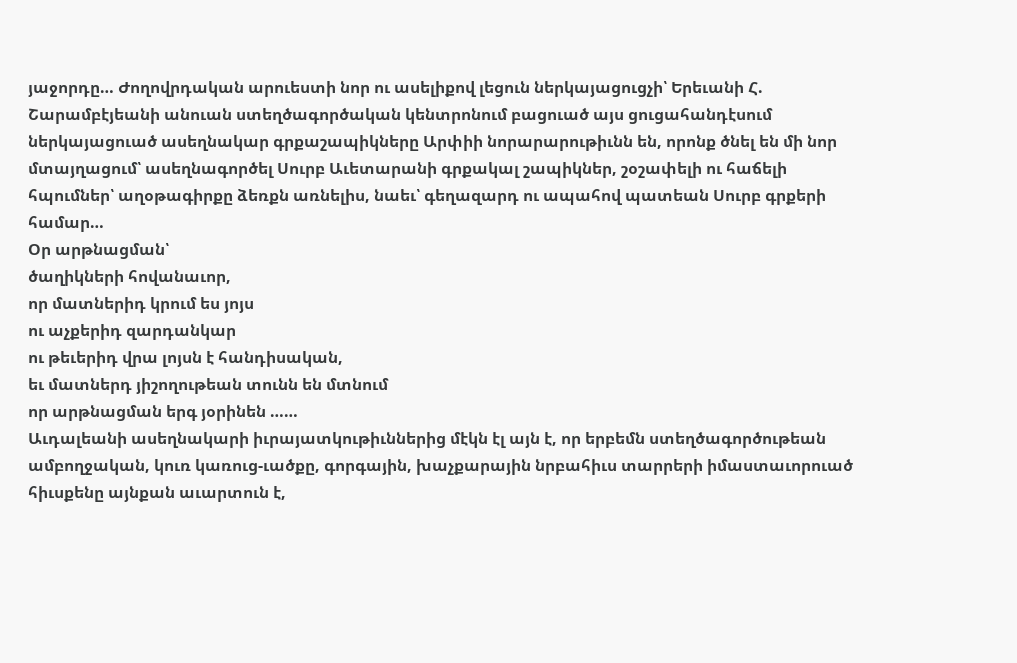յաջորդը… Ժողովրդական արուեստի նոր ու ասելիքով լեցուն ներկայացուցչի՝ Երեւանի Հ. Շարամբէյեանի անուան ստեղծագործական կենտրոնում բացուած այս ցուցահանդէսում ներկայացուած ասեղնակար գրքաշապիկները Արփիի նորարարութիւնն են, որոնք ծնել են մի նոր մտայղացում՝ ասեղնագործել Սուրբ Աւետարանի գրքակալ շապիկներ, շօշափելի ու հաճելի հպումներ՝ աղօթագիրքը ձեռքն առնելիս, նաեւ՝ գեղազարդ ու ապահով պատեան Սուրբ գրքերի համար…
Օր արթնացման՝
ծաղիկների հովանաւոր,
որ մատներիդ կրում ես յոյս
ու աչքերիդ զարդանկար
ու թեւերիդ վրա լոյսն է հանդիսական,
եւ մատներդ յիշողութեան տունն են մտնում
որ արթնացման երգ յօրինեն ……
Աւդալեանի ասեղնակարի իւրայատկութիւններից մէկն էլ այն է, որ երբեմն ստեղծագործութեան ամբողջական, կուռ կառուց-ւածքը, գորգային, խաչքարային նրբահիւս տարրերի իմաստաւորուած հիւսքենը այնքան աւարտուն է,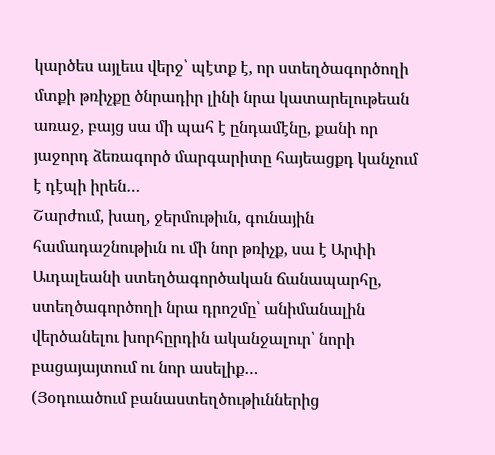կարծես այլեւս վերջ՝ պէտք է, որ ստեղծագործողի մտքի թռիչքը ծնրադիր լինի նրա կատարելութեան առաջ, բայց սա մի պահ է ընդամէնը, քանի որ յաջորդ ձեռագործ մարգարիտը հայեացքդ կանչում է դէպի իրեն…
Շարժում, խաղ, ջերմութիւն, գունային համադաշնութիւն ու մի նոր թռիչք, սա է Արփի Աւդալեանի ստեղծագործական ճանապարհը, ստեղծագործողի նրա դրոշմը՝ անիմանալին վերծանելու խորհըրդին ականջալուր՝ նորի բացայայտում ու նոր ասելիք…
(Յօդուածում բանաստեղծութիւններից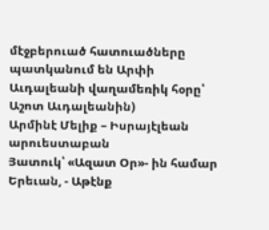մէջբերուած հատուածները պատկանում են Արփի Աւդալեանի վաղամեռիկ հօրը՝ Աշոտ Աւդալեանին)
Արմինէ Մելիք – Իսրայէլեան
արուեստաբան
Յատուկ՝ «Ազատ Օր»- ին համար Երեւան, - Աթէնք